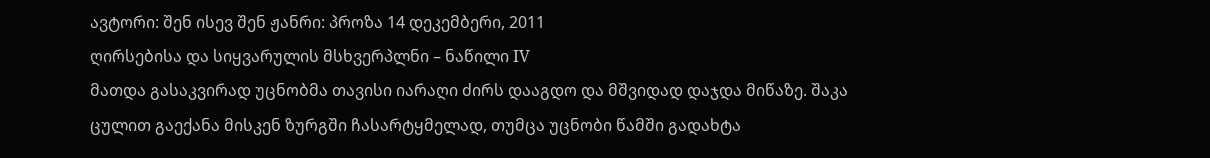ავტორი: შენ ისევ შენ ჟანრი: პროზა 14 დეკემბერი, 2011
ღირსებისა და სიყვარულის მსხვერპლნი – ნაწილი IV
მათდა გასაკვირად უცნობმა თავისი იარაღი ძირს დააგდო და მშვიდად დაჯდა მიწაზე. შაკა ცულით გაექანა მისკენ ზურგში ჩასარტყმელად, თუმცა უცნობი წამში გადახტა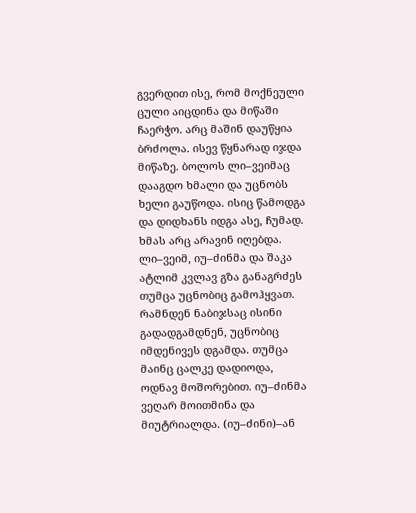გვერდით ისე, რომ მოქნეული ცული აიცდინა და მიწაში ჩაერჭო. არც მაშინ დაუწყია ბრძოლა. ისევ წყნარად იჯდა მიწაზე. ბოლოს ლი–ვეიმაც დააგდო ხმალი და უცნობს ხელი გაუწოდა. ისიც წამოდგა და დიდხანს იდგა ასე, ჩუმად. ხმას არც არავინ იღებდა. ლი–ვეიმ, იუ–ძინმა და შაკა ატლიმ კვლავ გზა განაგრძეს თუმცა უცნობიც გამოჰყვათ. რამნდენ ნაბიჯსაც ისინი გადადგამდნენ, უცნობიც იმდენივეს დგამდა. თუმცა მაინც ცალკე დადიოდა, ოდნავ მოშორებით. იუ–ძინმა ვეღარ მოითმინა და მიუტრიალდა. (იუ–ძინი)–ან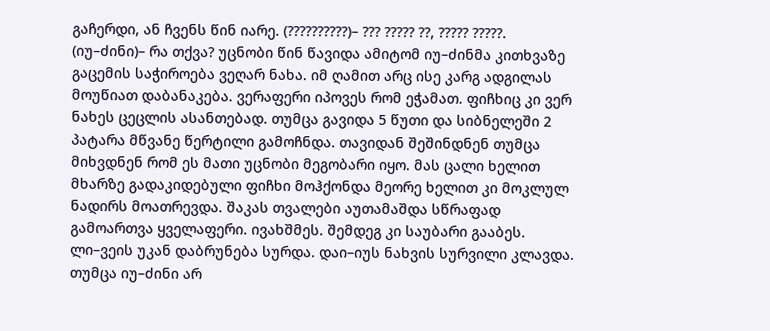გაჩერდი, ან ჩვენს წინ იარე. (??????????)– ??? ????? ??, ????? ?????. (იუ–ძინი)– რა თქვა? უცნობი წინ წავიდა ამიტომ იუ–ძინმა კითხვაზე გაცემის საჭიროება ვეღარ ნახა. იმ ღამით არც ისე კარგ ადგილას მოუწიათ დაბანაკება. ვერაფერი იპოვეს რომ ეჭამათ. ფიჩხიც კი ვერ ნახეს ცეცლის ასანთებად. თუმცა გავიდა 5 წუთი და სიბნელეში 2 პატარა მწვანე წერტილი გამოჩნდა. თავიდან შეშინდნენ თუმცა მიხვდნენ რომ ეს მათი უცნობი მეგობარი იყო. მას ცალი ხელით მხარზე გადაკიდებული ფიჩხი მოჰქონდა მეორე ხელით კი მოკლულ ნადირს მოათრევდა. შაკას თვალები აუთამაშდა სწრაფად გამოართვა ყველაფერი. ივახშმეს. შემდეგ კი საუბარი გააბეს. ლი–ვეის უკან დაბრუნება სურდა. დაი–იუს ნახვის სურვილი კლავდა. თუმცა იუ–ძინი არ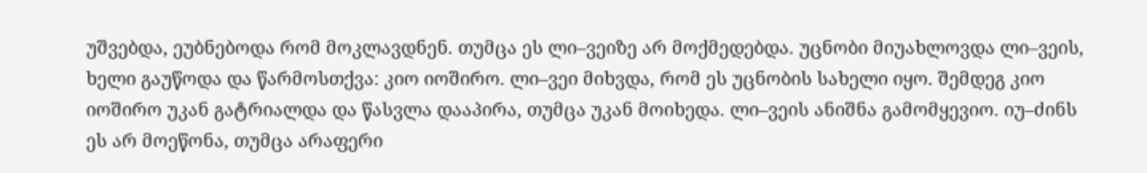უშვებდა, ეუბნებოდა რომ მოკლავდნენ. თუმცა ეს ლი–ვეიზე არ მოქმედებდა. უცნობი მიუახლოვდა ლი–ვეის, ხელი გაუწოდა და წარმოსთქვა: კიო იოშირო. ლი–ვეი მიხვდა, რომ ეს უცნობის სახელი იყო. შემდეგ კიო იოშირო უკან გატრიალდა და წასვლა დააპირა, თუმცა უკან მოიხედა. ლი–ვეის ანიშნა გამომყევიო. იუ–ძინს ეს არ მოეწონა, თუმცა არაფერი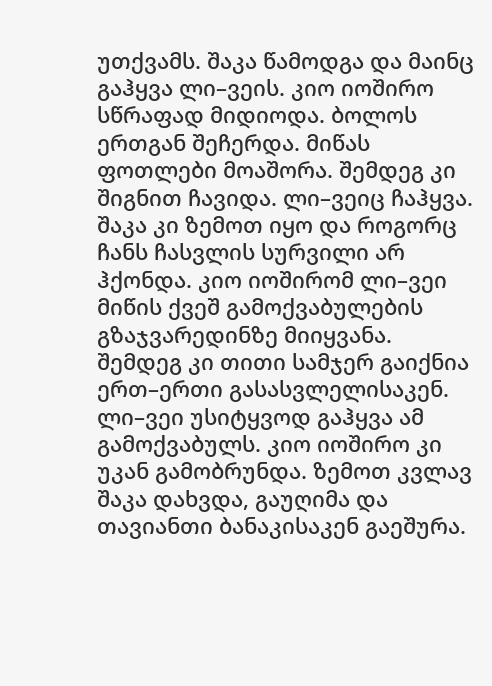უთქვამს. შაკა წამოდგა და მაინც გაჰყვა ლი–ვეის. კიო იოშირო სწრაფად მიდიოდა. ბოლოს ერთგან შეჩერდა. მიწას ფოთლები მოაშორა. შემდეგ კი შიგნით ჩავიდა. ლი–ვეიც ჩაჰყვა. შაკა კი ზემოთ იყო და როგორც ჩანს ჩასვლის სურვილი არ ჰქონდა. კიო იოშირომ ლი–ვეი მიწის ქვეშ გამოქვაბულების გზაჯვარედინზე მიიყვანა. შემდეგ კი თითი სამჯერ გაიქნია ერთ–ერთი გასასვლელისაკენ. ლი–ვეი უსიტყვოდ გაჰყვა ამ გამოქვაბულს. კიო იოშირო კი უკან გამობრუნდა. ზემოთ კვლავ შაკა დახვდა, გაუღიმა და თავიანთი ბანაკისაკენ გაეშურა.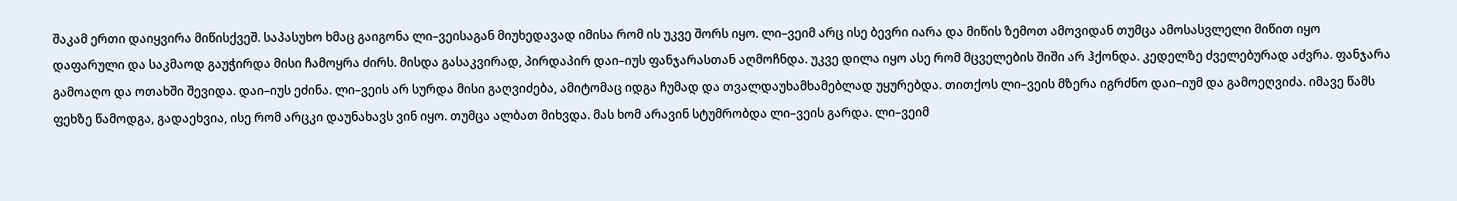შაკამ ერთი დაიყვირა მიწისქვეშ. საპასუხო ხმაც გაიგონა ლი–ვეისაგან მიუხედავად იმისა რომ ის უკვე შორს იყო. ლი–ვეიმ არც ისე ბევრი იარა და მიწის ზემოთ ამოვიდან თუმცა ამოსასვლელი მიწით იყო დაფარული და საკმაოდ გაუჭირდა მისი ჩამოყრა ძირს. მისდა გასაკვირად, პირდაპირ დაი–იუს ფანჯარასთან აღმოჩნდა. უკვე დილა იყო ასე რომ მცველების შიში არ ჰქონდა. კედელზე ძველებურად აძვრა. ფანჯარა გამოაღო და ოთახში შევიდა. დაი–იუს ეძინა. ლი–ვეის არ სურდა მისი გაღვიძება, ამიტომაც იდგა ჩუმად და თვალდაუხამხამებლად უყურებდა. თითქოს ლი–ვეის მზერა იგრძნო დაი–იუმ და გამოეღვიძა. იმავე წამს ფეხზე წამოდგა, გადაეხვია, ისე რომ არცკი დაუნახავს ვინ იყო. თუმცა ალბათ მიხვდა. მას ხომ არავინ სტუმრობდა ლი–ვეის გარდა. ლი–ვეიმ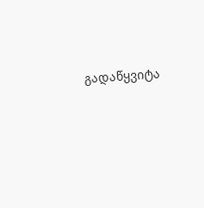გადაწყვიტა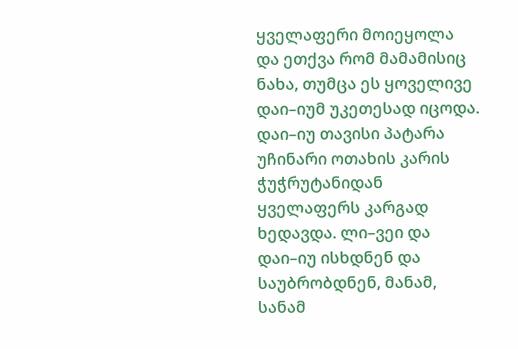ყველაფერი მოიეყოლა და ეთქვა რომ მამამისიც ნახა, თუმცა ეს ყოველივე დაი–იუმ უკეთესად იცოდა. დაი–იუ თავისი პატარა უჩინარი ოთახის კარის ჭუჭრუტანიდან ყველაფერს კარგად ხედავდა. ლი–ვეი და დაი–იუ ისხდნენ და საუბრობდნენ, მანამ, სანამ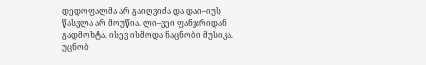დედოფალმა არ გაიღვიძა და დაი–იუს წასვლა არ მოუწია. ლი–ვეი ფანჯრიდან გადმოხტა. ისევ ისმოდა ნაცნობი მუსიკა. უცნობ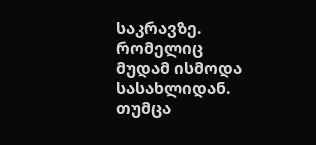საკრავზე. რომელიც მუდამ ისმოდა სასახლიდან. თუმცა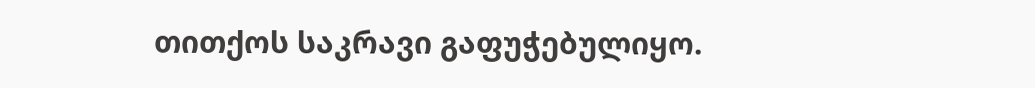თითქოს საკრავი გაფუჭებულიყო.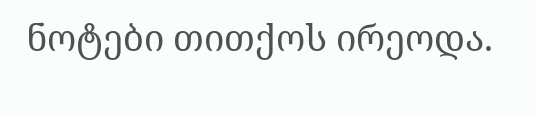ნოტები თითქოს ირეოდა.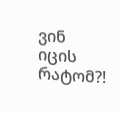ვინ იცის რატომ?!